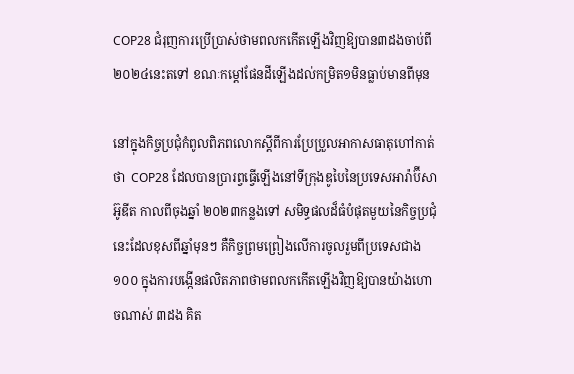COP28 ជំរុញការប្រើប្រាស់ថាមពលកកើតឡើងវិញឱ្យបាន៣ដងចាប់ពី២០២៤នេះតទៅ ខណៈកម្តៅផែនដីឡើងដល់កម្រិត១មិនធ្លាប់មានពីមុន

នៅក្នុងកិច្ចប្រជុំកំពូលពិភពលោកស្តីពីការប្រែប្រួលអាកាសធាតុហៅកាត់ថា  COP28 ដែលបានប្រារព្វធ្វើឡើងនៅទីក្រុងឌូបៃនៃប្រទេសអារ៉ាប៊ីសាអ៊ូឌីត កាលពីចុងឆ្នាំ ២០២៣កន្លងទៅ សមិទ្ធផលដ៏ធំបំផុតមួយនៃកិច្ចប្រជុំនេះដែលខុសពីឆ្នាំមុនៗ គឺកិច្ចព្រមព្រៀងលើការចូលរួមពីប្រទេសជាង១០០ ក្នុងការបង្កើនផលិតភាពថាមពលកកើតឡើងវិញឱ្យបានយ៉ាងហោចណាស់ ៣ដង គិត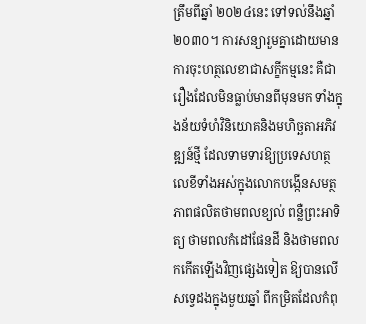ត្រឹមពីឆ្នាំ ២០២៤នេះ ទៅទល់នឹងឆ្នាំ ២០៣០។ ការសន្យារួមគ្នាដោយមានការចុះហត្ថលេខាជាសក្ខីកម្មនេះ គឺជារឿងដែលមិនធ្លាប់មានពីមុនមក ទាំងក្នុងន័យទំហំវិនិយោគនិងមហិច្ឆតាអភិវឌ្ឍន៍ថ្មី ដែលទាមទារឱ្យប្រទេសហត្ថលេខីទាំងអស់ក្នុងលោកបង្កើនសមត្ថភាពផលិតថាមពលខ្យល់ ពន្លឺព្រះអាទិត្យ ថាមពលកំដៅផែនដី និងថាមពលកកើតឡើងវិញផ្សេងទៀត ឱ្យបានលើសទ្វេដងក្នុងមួយឆ្នាំ ពីកម្រិតដែលកំពុ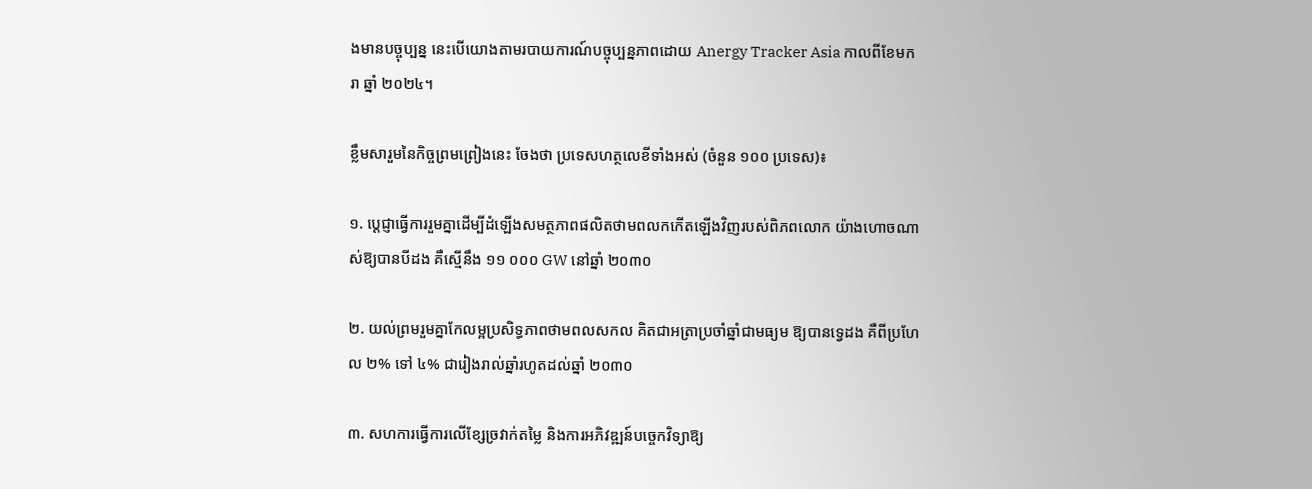ងមានបច្ចុប្បន្ន នេះបើយោងតាមរបាយការណ៍បច្ចុប្បន្នភាពដោយ Anergy Tracker Asia កាលពីខែមករា ឆ្នាំ ២០២៤។

ខ្លឹមសារួមនៃកិច្ចព្រមព្រៀងនេះ ចែងថា ប្រទេសហត្ថលេខីទាំងអស់ (ចំនួន ១០០ ប្រទេស)៖

១. ប្ដេជ្ញាធ្វើការរួមគ្នាដើម្បីដំឡើងសមត្ថភាពផលិតថាមពលកកើតឡើងវិញរបស់ពិភពលោក យ៉ាងហោចណាស់ឱ្យបានបីដង គឺស្មើនឹង ១១ ០០០ GW នៅឆ្នាំ ២០៣០

២. យល់ព្រមរួមគ្នាកែលម្អប្រសិទ្ធភាពថាមពលសកល គិតជាអត្រាប្រចាំឆ្នាំជាមធ្យម ឱ្យបានទ្វេដង គឺពីប្រហែល ២% ទៅ ៤% ជារៀងរាល់ឆ្នាំរហូតដល់ឆ្នាំ ២០៣០

៣. សហការធ្វើការលើខ្សែច្រវាក់តម្លៃ និងការអភិវឌ្ឍន៍បច្ចេកវិទ្យាឱ្យ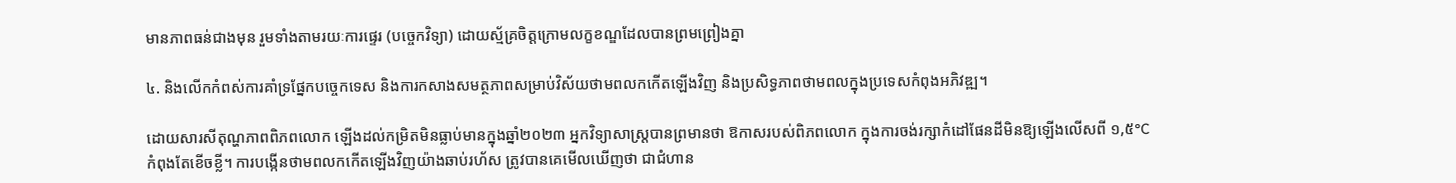មានភាពធន់ជាងមុន រួមទាំងតាមរយៈការផ្ទេរ (បច្ចេកវិទ្យា) ដោយស្ម័គ្រចិត្តក្រោមលក្ខខណ្ឌដែលបានព្រមព្រៀងគ្នា

៤. និងលើកកំពស់ការគាំទ្រផ្នែកបច្ចេកទេស និងការកសាងសមត្ថភាពសម្រាប់វិស័យថាមពលកកើតឡើងវិញ និងប្រសិទ្ធភាពថាមពលក្នុងប្រទេសកំពុងអភិវឌ្ឍ។

ដោយសារសីតុណ្ហភាពពិភពលោក ឡើងដល់កម្រិតមិនធ្លាប់មានក្នុងឆ្នាំ២០២៣ អ្នកវិទ្យាសាស្ត្របានព្រមានថា ឱកាសរបស់ពិភពលោក ក្នុងការចង់រក្សាកំដៅផែនដីមិនឱ្យឡើងលើសពី ១,៥°C កំពុងតែខើចខ្លី។ ការបង្កើនថាមពលកកើតឡើងវិញយ៉ាងឆាប់រហ័ស ត្រូវបានគេមើលឃើញថា ជាជំហាន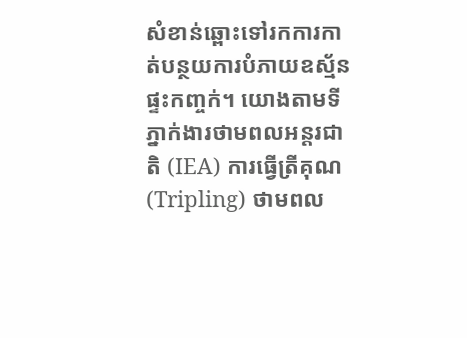សំខាន់ឆ្ពោះទៅរកការកាត់បន្ថយការបំភាយឧស្ម័នផ្ទះកញ្ចក់។ យោងតាមទីភ្នាក់ងារថាមពលអន្តរជាតិ (IEA) ការធ្វើត្រីគុណ (Tripling) ថាមពល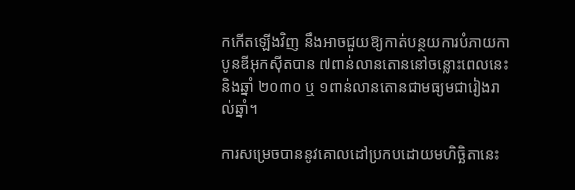កកើតឡើងវិញ នឹងអាចជួយឱ្យកាត់បន្ថយការបំភាយកាបូនឌីអុកស៊ីតបាន ៧ពាន់លានតោននៅចន្លោះពេលនេះនិងឆ្នាំ ២០៣០ ឬ ១ពាន់លានតោនជាមធ្យមជារៀងរាល់ឆ្នាំ។

ការសម្រេចបាននូវគោលដៅប្រកបដោយមហិច្ឆិតានេះ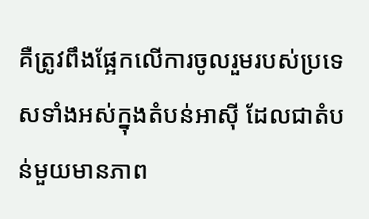គឺត្រូវពឹងផ្អែកលើការចូលរួមរបស់ប្រទេសទាំងអស់ក្នុងតំបន់អាស៊ី ដែលជាតំបន់មួយមានភាព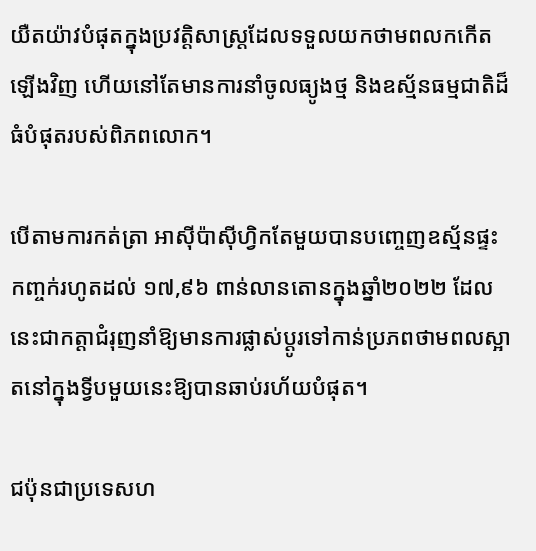យឺតយ៉ាវបំផុតក្នុងប្រវត្តិសាស្ត្រដែលទទួលយកថាមពលកកើតឡើងវិញ ហើយនៅតែមានការនាំចូលធ្យូងថ្ម និងឧស្ម័នធម្មជាតិដ៏ធំបំផុតរបស់ពិភពលោក។

បើតាមការកត់ត្រា អាស៊ីប៉ាស៊ីហ្វិកតែមួយបានបញ្ចេញឧស្ម័នផ្ទះកញ្ចក់រហូតដល់ ១៧,៩៦ ពាន់លានតោនក្នុងឆ្នាំ២០២២ ដែលនេះជាកត្តាជំរុញនាំឱ្យមានការផ្លាស់ប្តូរទៅកាន់ប្រភពថាមពលស្អាតនៅក្នុងទ្វីបមួយនេះឱ្យបានឆាប់រហ័យបំផុត។

ជប៉ុនជាប្រទេសហ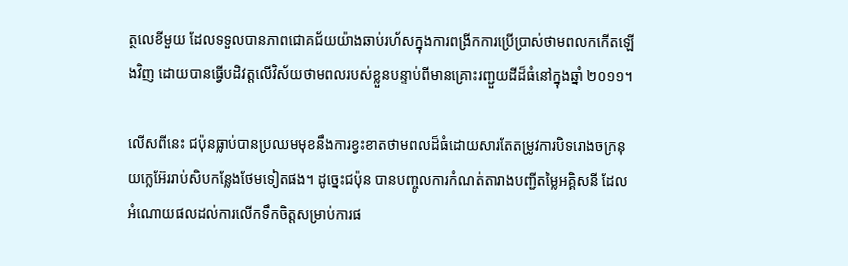ត្ថលេខីមួយ ដែលទទួលបានភាពជោគជ័យយ៉ាងឆាប់រហ័សក្នុងការពង្រីកការប្រើប្រាស់ថាមពលកកើតឡើងវិញ ដោយបានធ្វើបដិវត្តលើវិស័យថាមពលរបស់ខ្លួនបន្ទាប់ពីមានគ្រោះរញ្ជួយដីដ៏ធំនៅក្នុងឆ្នាំ ២០១១។

លើសពីនេះ ជប៉ុនធ្លាប់បានប្រឈមមុខនឹងការខ្វះខាតថាមពលដ៏ធំដោយសារតែតម្រូវការបិទរោងចក្រនុយក្លេអ៊ែររាប់សិបកន្លែងថែមទៀតផង។ ដូច្នេះជប៉ុន បានបញ្ចូលការកំណត់តារាងបញ្ជីតម្លៃអគ្គិសនី ដែលអំណោយផលដល់ការលើកទឹកចិត្តសម្រាប់ការផ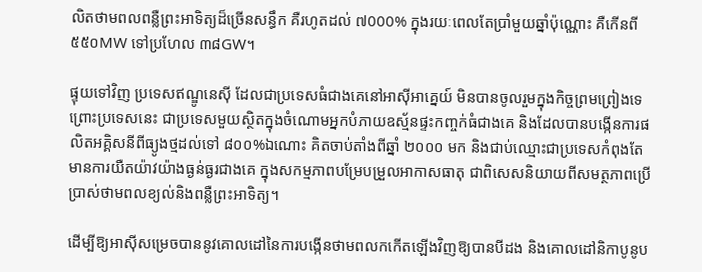លិតថាមពលពន្លឺព្រះអាទិត្យដ៏ច្រើនសន្ធឹក គឺរហូតដល់ ៧000% ក្នុងរយៈពេលតែប្រាំមួយឆ្នាំប៉ុណ្ណោះ គឺកើនពី ៥៥០MW ទៅប្រហែល ៣៨GW។

ផ្ទុយទៅវិញ ប្រទេសឥណ្ឌូនេស៊ី ដែលជាប្រទេសធំជាងគេនៅអាស៊ីអាគ្នេយ៍ មិនបានចូលរួមក្នុងកិច្ចព្រមព្រៀងទេ ព្រោះប្រទេសនេះ ជាប្រទេសមួយស្ថិតក្នុងចំណោមអ្នកបំភាយឧស្ម័នផ្ទះកញ្ចក់ធំជាងគេ និងដែលបានបង្កើនការផលិតអគ្គិសនីពីធ្យូងថ្មដល់ទៅ ៨០០%ឯណោះ គិតចាប់តាំងពីឆ្នាំ ២០០០ មក និងជាប់ឈ្មោះជាប្រទេសកំពុងតែមានការយឺតយ៉ាវយ៉ាងធ្ងន់ធ្ងរជាងគេ ក្នុងសកម្មភាពបម្រែបម្រួលអាកាសធាតុ ជាពិសេសនិយាយពីសមត្ថភាពប្រើប្រាស់ថាមពលខ្យល់និងពន្លឺព្រះអាទិត្យ។

ដើម្បីឱ្យអាស៊ីសម្រេចបាននូវគោលដៅនៃការបង្កើនថាមពលកកើតឡើងវិញឱ្យបានបីដង និងគោលដៅនិកាបូនូប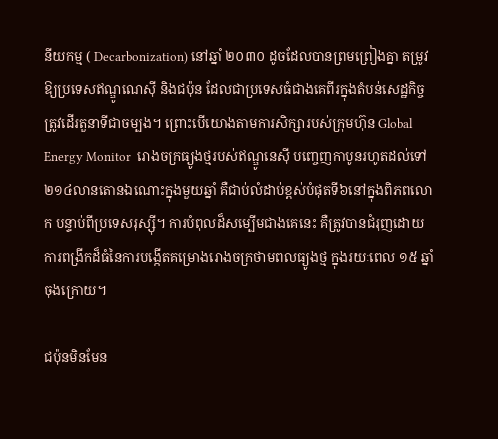នីយកម្ម ( Decarbonization) នៅឆ្នាំ ២០៣០ ដូចដែលបានព្រមព្រៀងគ្នា តម្រូវឱ្យប្រទេសឥណ្ឌូណេស៊ី និងជប៉ុន ដែលជាប្រទេសធំជាងគេពីរក្នុងតំបន់សេដ្ឋកិច្ច ត្រូវដើរតួនាទីជាចម្បង។ ព្រោះបើយោងតាមការសិក្សារបស់ក្រុមហ៊ុន Global Energy Monitor  រោងចក្រធ្យូងថ្មរបស់ឥណ្ឌូនេស៊ី បញ្ចេញកាបូនរហូតដល់ទៅ ២១៤លានតោនឯណោះក្នុងមួយឆ្នាំ គឺជាប់លំដាប់ខ្ពស់បំផុតទី៦នៅក្នុងពិភពលោក បន្ទាប់ពីប្រទេសរុស្ស៊ី។ ការបំពុលដ៏សម្បើមជាងគេនេះ គឺត្រូវបានជំរុញដោយការពង្រីកដ៏ធំនៃការបង្កើតគម្រោងរោងចក្រថាមពលធ្យូងថ្ម ក្នុងរយៈពេល ១៥ ឆ្នាំចុងក្រោយ។

ជប៉ុនមិនមែន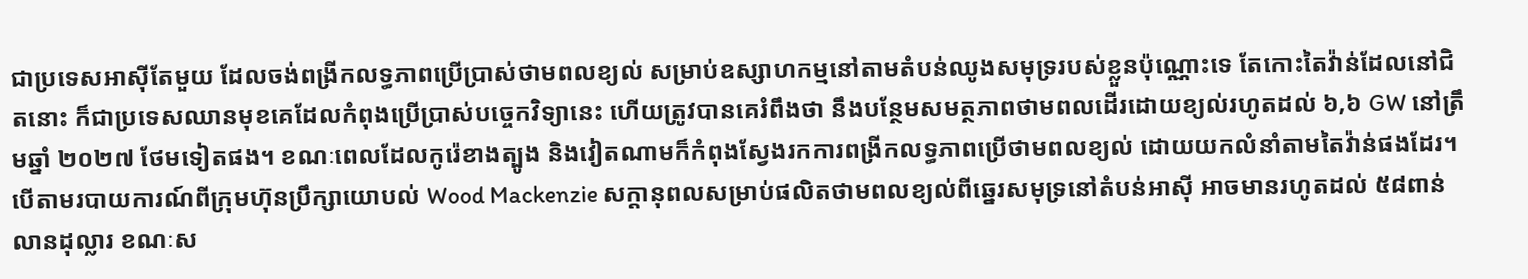ជាប្រទេសអាស៊ីតែមួយ ដែលចង់ពង្រីកលទ្ធភាពប្រើប្រាស់ថាមពលខ្យល់ សម្រាប់ឧស្សាហកម្មនៅតាមតំបន់ឈូងសមុទ្ររបស់ខ្លួនប៉ុណ្ណោះទេ តែកោះតៃវ៉ាន់ដែលនៅជិតនោះ ក៏ជាប្រទេសឈានមុខគេដែលកំពុងប្រើប្រាស់បច្ចេកវិទ្យានេះ ហើយត្រូវបានគេរំពឹងថា នឹងបន្ថែមសមត្ថភាពថាមពលដើរដោយខ្យល់រហូតដល់ ៦,៦ GW នៅត្រឹមឆ្នាំ ២០២៧ ថែមទៀតផង។ ខណៈពេលដែលកូរ៉េខាងត្បូង និងវៀតណាមក៏កំពុងស្វែងរកការពង្រីកលទ្ធភាពប្រើថាមពលខ្យល់ ដោយយកលំនាំតាមតៃវ៉ាន់ផងដែរ។ បើតាមរបាយការណ៍ពីក្រុមហ៊ុនប្រឹក្សាយោបល់ Wood Mackenzie សក្តានុពលសម្រាប់ផលិតថាមពលខ្យល់ពីឆ្នេរសមុទ្រនៅតំបន់អាស៊ី អាចមានរហូតដល់ ៥៨ពាន់លានដុល្លារ ខណៈស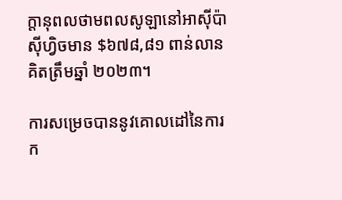ក្តានុពលថាមពលសូឡានៅអាស៊ីប៉ាស៊ីហ្វិចមាន $៦៧៨,៨១ ពាន់លាន គិតត្រឹមឆ្នាំ ២០២៣។

ការសម្រេចបាននូវគោលដៅនៃការក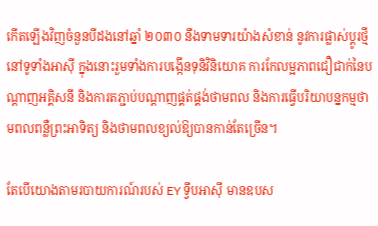កើតឡើងវិញចំនួនបីដងនៅឆ្នាំ ២០៣០ នឹងទាមទារយ៉ាងសំខាន់ នូវការផ្លាស់ប្តូរថ្មីនៅទូទាំងអាស៊ី ក្នុងនោះរួមទាំងការបង្កើនទុនិវិនិយោគ ការកែលម្អភាពជឿជាក់នៃបណ្តាញអគ្គិសនី និងការតភ្ជាប់បណ្តាញផ្គត់ផ្គង់ថាមពល និងការធ្វើបរិយាបន្នកម្មថាមពលពន្លឺព្រះអាទិត្យ និងថាមពលខ្យល់ឱ្យបានកាន់តែច្រើន។

តែបើយោងតាមរបាយការណ៍របស់ EY ទ្វីបអាស៊ី មានឧបស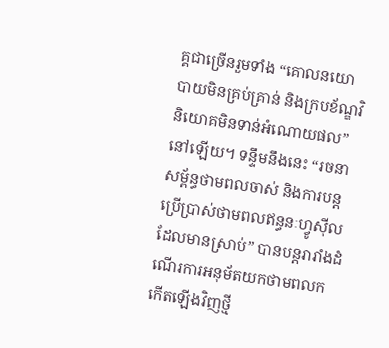គ្គជាច្រើនរួមទាំង “គោលនយោបាយមិនគ្រប់គ្រាន់ និងក្របខ័ណ្ឌវិនិយោគមិនទាន់អំណោយផល”នៅឡើយ។ ទន្ទឹមនឹងនេះ “រចនាសម្ព័ន្ធថាមពលចាស់ និងការបន្តប្រើប្រាស់ថាមពលឥន្ធនៈហ្វូស៊ីលដែលមានស្រាប់” បានបន្តរារាំងដំណើរការអនុម័តយកថាមពលកកើតឡើងវិញថ្មី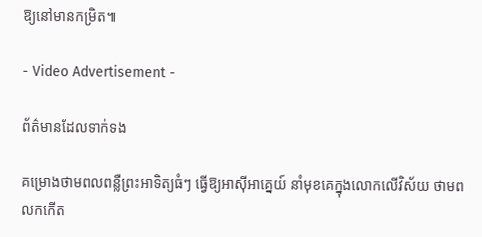ឱ្យនៅមានកម្រិត៕

- Video Advertisement -

ព័ត៌មានដែលទាក់ទង

គម្រោងថាមពលពន្លឺព្រះអាទិត្យធំៗ ធ្វើឱ្យអាស៊ីអាគ្នេយ៍ នាំមុខគេក្នុងលោកលើវិស័យ ថាមពលកកើត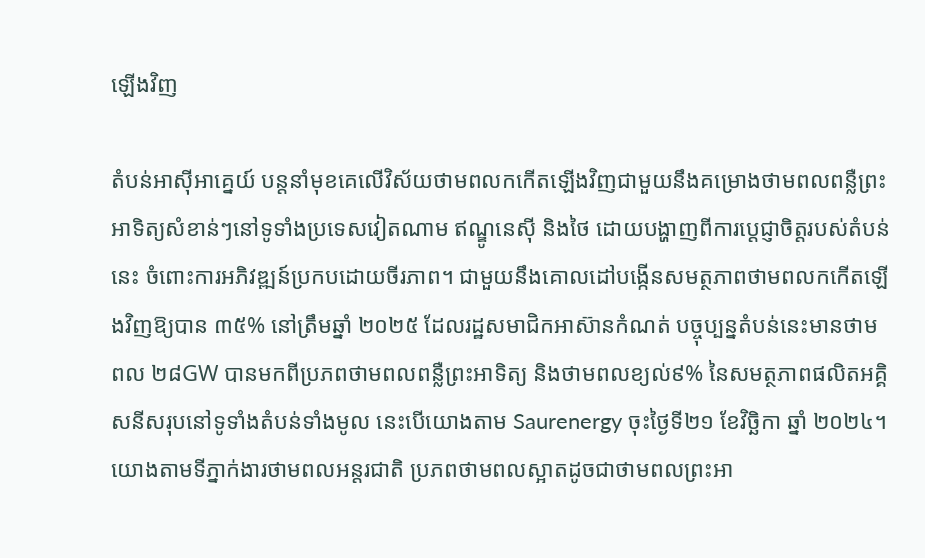ឡើងវិញ

តំបន់អាស៊ីអាគ្នេយ៍ បន្តនាំមុខគេលើវិស័យថាមពលកកើតឡើងវិញជាមួយនឹងគម្រោងថាមពលពន្លឺព្រះអាទិត្យសំខាន់ៗនៅទូទាំងប្រទេសវៀតណាម ឥណ្ឌូនេស៊ី និងថៃ ដោយបង្ហាញពីការប្តេជ្ញាចិត្តរបស់តំបន់នេះ ចំពោះការអភិវឌ្ឍន៍ប្រកបដោយចីរភាព។ ជាមួយនឹងគោលដៅបង្កើនសមត្ថភាពថាមពលកកើតឡើងវិញឱ្យបាន ៣៥% នៅត្រឹមឆ្នាំ ២០២៥ ដែលរដ្ឋសមាជិកអាស៊ានកំណត់ បច្ចុប្បន្នតំបន់នេះមានថាមពល ២៨GW បានមកពីប្រភពថាមពលពន្លឺព្រះអាទិត្យ និងថាមពលខ្យល់៩% នៃសមត្ថភាពផលិតអគ្គិសនីសរុបនៅទូទាំងតំបន់ទាំងមូល នេះបើយោងតាម Saurenergy ចុះថ្ងៃទី២១ ខែវិច្ឆិកា ឆ្នាំ ២០២៤។ យោងតាមទីភ្នាក់ងារថាមពលអន្តរជាតិ ប្រភពថាមពលស្អាតដូចជាថាមពលព្រះអា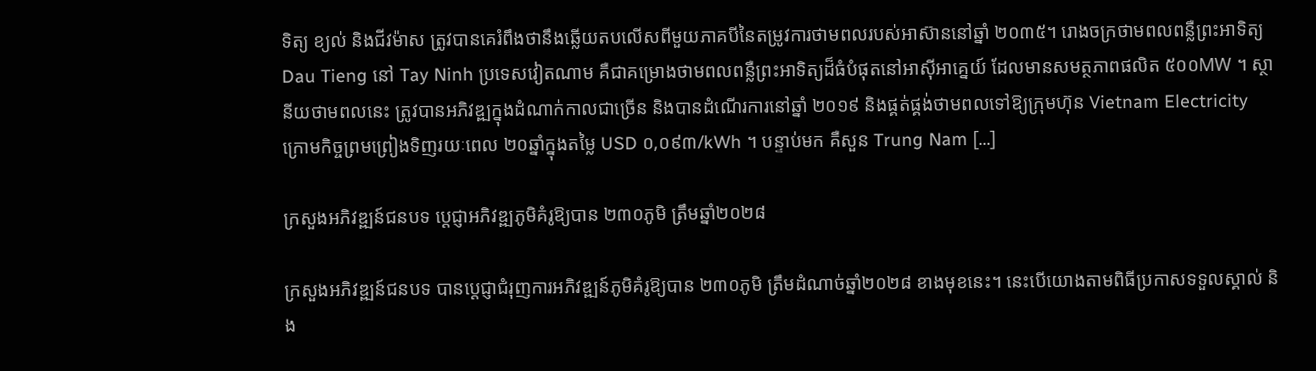ទិត្យ ខ្យល់ និងជីវម៉ាស ត្រូវបានគេរំពឹងថានឹងឆ្លើយតបលើសពីមួយភាគបីនៃតម្រូវការថាមពលរបស់អាស៊ាននៅឆ្នាំ ២០៣៥។ រោងចក្រថាមពលពន្លឺព្រះអាទិត្យ Dau Tieng នៅ Tay Ninh ប្រទេសវៀតណាម គឺជាគម្រោងថាមពលពន្លឺព្រះអាទិត្យដ៏ធំបំផុតនៅអាស៊ីអាគ្នេយ៍ ដែលមានសមត្ថភាពផលិត ៥០០MW ។ ស្ថានីយថាមពលនេះ ត្រូវបានអភិវឌ្ឍក្នុងដំណាក់កាលជាច្រើន និងបានដំណើរការនៅឆ្នាំ ២០១៩ និងផ្គត់ផ្គង់ថាមពលទៅឱ្យក្រុមហ៊ុន Vietnam Electricity ក្រោមកិច្ចព្រមព្រៀងទិញរយៈពេល ២០ឆ្នាំក្នុងតម្លៃ USD ០,០៩៣/kWh ។ បន្ទាប់មក គឺសួន Trung Nam […]

ក្រសួងអភិវឌ្ឍន៍ជនបទ ប្តេជ្ញាអភិវឌ្ឍភូមិគំរូឱ្យបាន ២៣០ភូមិ ត្រឹមឆ្នាំ២០២៨

ក្រសួងអភិវឌ្ឍន៍ជនបទ បានប្តេជ្ញាជំរុញការអភិវឌ្ឍន៍ភូមិគំរូឱ្យបាន ២៣០ភូមិ ត្រឹមដំណាច់ឆ្នាំ២០២៨ ខាងមុខនេះ។ នេះបើយោងតាមពិធីប្រកាសទទួលស្គាល់ និង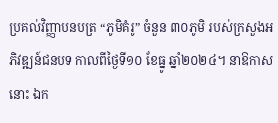ប្រគល់វិញ្ញាបនបត្រ “ភូមិគំរូ” ចំនួន ៣០ភូមិ របស់ក្រសួងអភិវឌ្ឍន៍ជនបទ កាលពីថ្ងៃទី១០ ខែធ្នូ ឆ្នាំ២០២៤។ នាឱកាសនោះ ឯក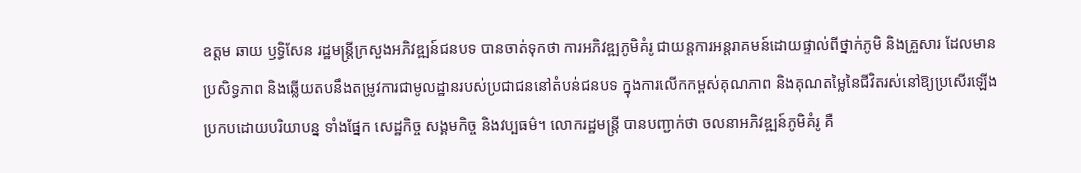ឧត្តម ឆាយ ឫទ្ធិសែន រដ្ឋមន្ត្រីក្រសួងអភិវឌ្ឍន៍ជនបទ បានចាត់ទុកថា ការអភិវឌ្ឍភូមិគំរូ ជាយន្តការអន្តរាគមន៍ដោយផ្ទាល់ពីថ្នាក់ភូមិ និងគ្រួសារ ដែលមានប្រសិទ្ធភាព និងឆ្លើយតបនឹងតម្រូវការជាមូលដ្ឋានរបស់ប្រជាជននៅតំបន់ជនបទ ក្នុងការលើកកម្ពស់គុណភាព និងគុណតម្លៃនៃជីវិតរស់នៅឱ្យប្រសើរឡើង ប្រកបដោយបរិយាបន្ន ទាំងផ្នែក សេដ្ឋកិច្ច សង្គមកិច្ច និងវប្បធម៌។ លោករដ្ឋមន្ត្រី បានបញ្ជាក់ថា ចលនាអភិវឌ្ឍន៍ភូមិគំរូ គឺ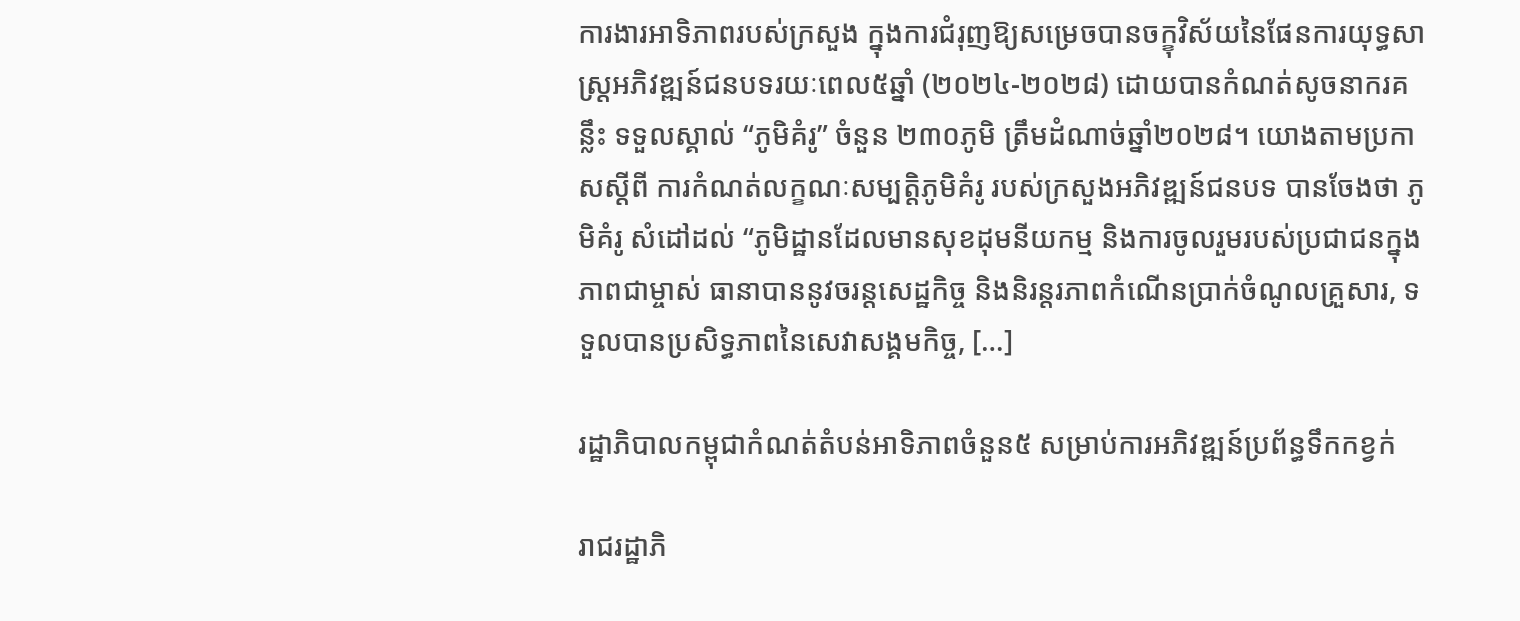ការងារអាទិភាពរបស់ក្រសួង ក្នុងការជំរុញឱ្យសម្រេចបានចក្ខុវិស័យនៃផែនការយុទ្ធសាស្ត្រអភិវឌ្ឍន៍ជនបទរយៈពេល៥ឆ្នាំ (២០២៤-២០២៨) ដោយបានកំណត់សូចនាករគន្លឹះ ទទួលស្គាល់ “ភូមិគំរូ” ចំនួន ២៣០ភូមិ ត្រឹមដំណាច់ឆ្នាំ២០២៨។ យោងតាមប្រកាសស្ដីពី ការកំណត់លក្ខណៈសម្បត្តិភូមិគំរូ របស់ក្រសួងអភិវឌ្ឍន៍ជនបទ បានចែងថា ភូមិគំរូ សំដៅដល់ “ភូមិដ្ឋានដែលមានសុខដុមនីយកម្ម និងការចូលរួមរបស់ប្រជាជនក្នុងភាពជាម្ចាស់ ធានាបាននូវចរន្តសេដ្ឋកិច្ច និងនិរន្តរភាពកំណើនប្រាក់ចំណូលគ្រួសារ, ទទួលបានប្រសិទ្ធភាពនៃសេវាសង្គមកិច្ច, […]

រដ្ឋាភិបាលកម្ពុជាកំណត់តំបន់អាទិភាពចំនួន៥ សម្រាប់ការអភិវឌ្ឍន៍ប្រព័ន្ធទឹកកខ្វក់

រាជរដ្ឋាភិ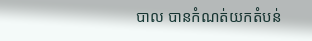បាល បានកំណត់យកតំបន់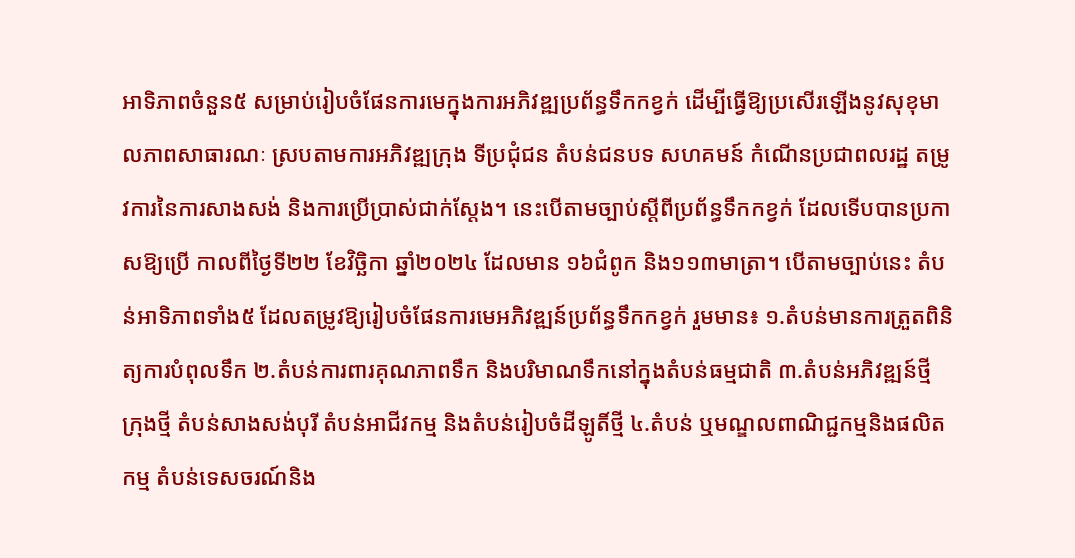អាទិភាពចំនួន៥ សម្រាប់រៀបចំផែនការមេក្នុងការអភិវឌ្ឍប្រព័ន្ធទឹកកខ្វក់ ដើម្បីធ្វើឱ្យប្រសើរឡើងនូវសុខុមាលភាពសាធារណៈ ស្របតាមការអភិវឌ្ឍក្រុង ទីប្រជុំជន តំបន់ជនបទ សហគមន៍ កំណើនប្រជាពលរដ្ឋ តម្រូវការនៃការសាងសង់ និងការប្រើប្រាស់ជាក់ស្តែង។ នេះបើតាមច្បាប់ស្តីពីប្រព័ន្ធទឹកកខ្វក់ ដែលទើបបានប្រកាសឱ្យប្រើ កាលពីថ្ងៃទី២២ ខែវិច្ឆិកា ឆ្នាំ២០២៤ ដែលមាន ១៦ជំពូក និង១១៣មាត្រា។ បើតាមច្បាប់នេះ តំបន់អាទិភាពទាំង៥ ដែលតម្រូវឱ្យរៀបចំផែនការមេអភិវឌ្ឍន៍ប្រព័ន្ធទឹកកខ្វក់ រួមមាន៖ ១.តំបន់មានការត្រួតពិនិត្យការបំពុលទឹក ២.តំបន់ការពារគុណភាពទឹក និងបរិមាណទឹកនៅក្នុងតំបន់ធម្មជាតិ ៣.តំបន់អភិវឌ្ឍន៍ថ្មី ក្រុងថ្មី តំបន់សាងសង់បុរី តំបន់អាជីវកម្ម និងតំបន់រៀបចំដីឡូតិ៍ថ្មី ៤.តំបន់ ឬមណ្ឌលពាណិជ្ជកម្មនិងផលិតកម្ម តំបន់ទេសចរណ៍និង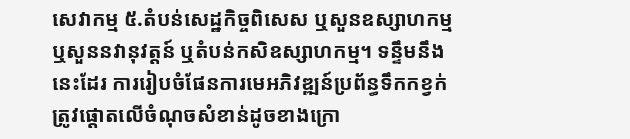សេវាកម្ម ៥.តំបន់សេដ្ឋកិច្ចពិសេស ឬសួនឧស្សាហកម្ម ឬសួននវានុវត្តន៍ ឬតំបន់កសិឧស្សាហកម្ម។ ទន្ទឹមនឹងនេះដែរ ការរៀបចំផែនការមេអភិវឌ្ឍន៍ប្រព័ន្ធទឹកកខ្វក់ ត្រូវផ្តោតលើចំណុចសំខាន់ដូចខាងក្រោ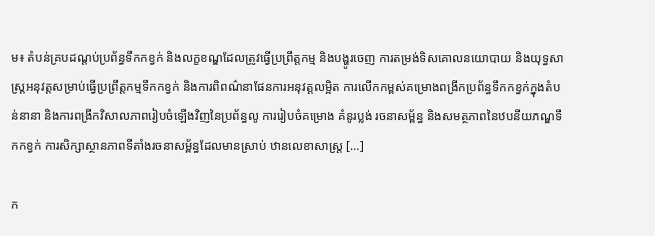ម៖ តំបន់គ្របដណ្តប់ប្រព័ន្ធទឹកកខ្វក់ និងលក្ខខណ្ឌដែលត្រូវធ្វើប្រព្រឹត្តកម្ម និងបង្ហូរចេញ ការតម្រង់ទិសគោលនយោបាយ និងយុទ្ធសាស្ត្រអនុវត្តសម្រាប់ធ្វើប្រព្រឹត្តកម្មទឹកកខ្វក់ និងការពិពណ៌នាផែនការអនុវត្តលម្អិត ការលើកកម្ពស់គម្រោងពង្រីកប្រព័ន្ធទឹកកខ្វក់ក្នុងតំបន់នានា និងការពង្រីកវិសាលភាពរៀបចំឡើងវិញនៃប្រព័ន្ធលូ ការរៀបចំគម្រោង គំនូរប្លង់ រចនាសម្ព័ន្ធ និងសមត្ថភាពនៃឋបនីយភណ្ឌទឹកកខ្វក់ ការសិក្សាស្ថានភាពទីតាំងរចនាសម្ព័ន្ធដែលមានស្រាប់ ឋានលេខាសាស្ត្រ […]

ក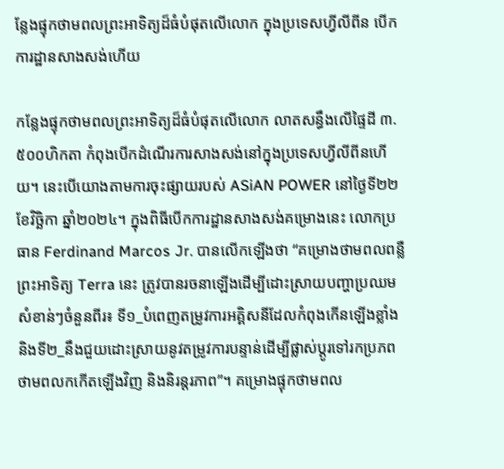ន្លែងផ្ទុកថាមពលព្រះអាទិត្យដ៏ធំបំផុតលើលោក ក្នុងប្រទេសហ្វីលីពីន បើកការដ្ឋានសាងសង់ហើយ

កន្លែងផ្ទុកថាមពលព្រះអាទិត្យដ៏ធំបំផុតលើលោក លាតសន្ធឹងលើផ្ទៃដី ៣.៥០០ហិកតា កំពុងបើកដំណើរការសាងសង់នៅក្នុងប្រទេសហ្វីលីពីនហើយ។ នេះបើយោងតាមការចុះផ្សាយរបស់ ASiAN POWER នៅថ្ងៃទី២២ ខែវិច្ឆិកា ឆ្នាំ២០២៤។ ក្នុងពិធីបើកការដ្ឋានសាងសង់គម្រោងនេះ លោកប្រធាន Ferdinand Marcos Jr. បានលើកឡើងថា “គម្រោងថាមពលពន្លឺព្រះអាទិត្យ Terra នេះ ត្រូវបានរចនាឡើងដើម្បីដោះស្រាយបញ្ហាប្រឈមសំខាន់ៗចំនួនពីរ៖ ទី១_បំពេញតម្រូវការអគ្គិសនីដែលកំពុងកើនឡើងខ្លាំង និងទី២_នឹងជួយដោះស្រាយនូវតម្រូវការបន្ទាន់ដើម្បីផ្លាស់ប្តូរទៅរកប្រភពថាមពលកកើតឡើងវិញ និងនិរន្តរភាព”។ គម្រោងផ្ទុកថាមពល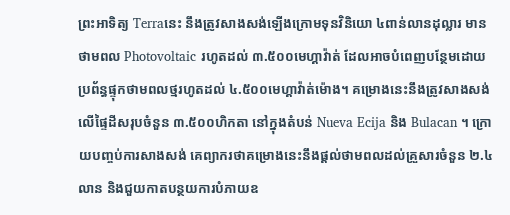ព្រះអាទិត្យ Terraនេះ នឹងត្រូវសាងសង់ឡើងក្រោមទុនវិនិយោ ៤ពាន់លានដុល្លារ មានថាមពល Photovoltaic រហូតដល់ ៣.៥០០មេហ្គាវ៉ាត់ ដែលអាចបំពេញបន្ថែមដោយប្រព័ន្ធផ្ទុកថាមពលថ្មរហូតដល់ ៤.៥០០មេហ្គាវ៉ាត់ម៉ោង។ គម្រោងនេះនឹងត្រូវសាងសង់លើផ្ទៃដីសរុបចំនួន ៣.៥០០ហិកតា នៅក្នុងតំបន់ Nueva Ecija និង Bulacan ។ ក្រោយបញ្ចប់ការសាងសង់ គេព្យាករថាគម្រោងនេះនឹងផ្តល់ថាមពលដល់គ្រួសារចំនួន ២.៤ លាន និងជួយកាតបន្ថយការបំភាយឧ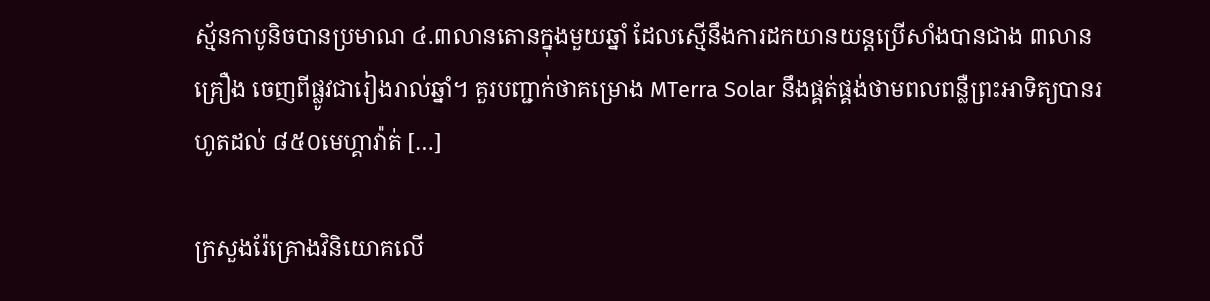ស្ម័នកាបូនិចបានប្រមាណ ៤.៣លានតោនក្នុងមួយឆ្នាំ ដែលស្មើនឹងការដកយានយន្តប្រើសាំងបានជាង ៣លានគ្រឿង ចេញពីផ្លូវជារៀងរាល់ឆ្នាំ។ គួរបញ្ជាក់ថាគម្រោង MTerra Solar នឹងផ្គត់ផ្គង់ថាមពលពន្លឺព្រះអាទិត្យបានរហូតដល់ ៨៥០មេហ្គាវ៉ាត់ […]

ក្រសួងរ៉ែគ្រោងវិនិយោគលើ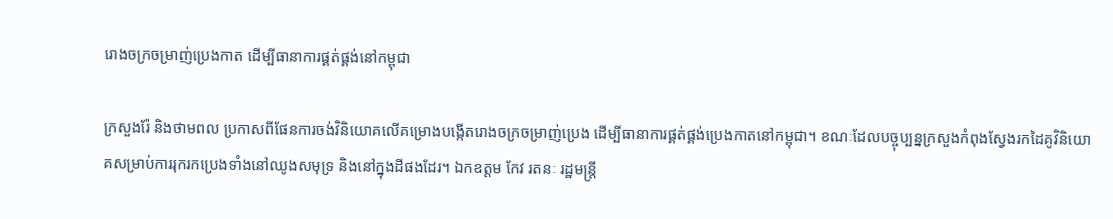រោងចក្រចម្រាញ់ប្រេងកាត ដើម្បីធានាការផ្គត់ផ្គង់នៅកម្ពុជា

ក្រសួងរ៉ែ និងថាមពល ប្រកាសពីផែនការចង់វិនិយោគលើគម្រោងបង្កើតរោងចក្រចម្រាញ់ប្រេង ដើម្បីធានាការផ្គត់ផ្គង់ប្រេងកាតនៅកម្ពុជា។ ខណៈដែលបច្ចុប្បន្នក្រសួងកំពុងស្វែងរកដៃគូវិនិយោគសម្រាប់ការរុករកប្រេងទាំងនៅឈូងសមុទ្រ និងនៅក្នុងដីផងដែរ។ ឯកឧត្តម កែវ រតនៈ រដ្ឋមន្ត្រី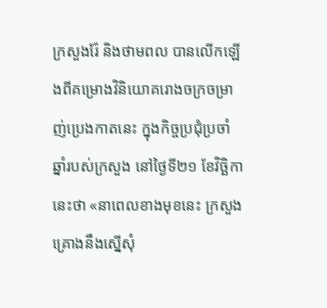ក្រសួងរ៉ែ និងថាមពល បានលើកឡើងពីគម្រោងវិនិយោគរោងចក្រចម្រាញ់ប្រេងកាតនេះ ក្នុងកិច្ចប្រជុំប្រចាំឆ្នាំរបស់ក្រសួង នៅថ្ងៃទី២១ ខែវិច្ឆិកានេះថា «នាពេលខាងមុខនេះ ក្រសួងគ្រោងនឹងស្នើសុំ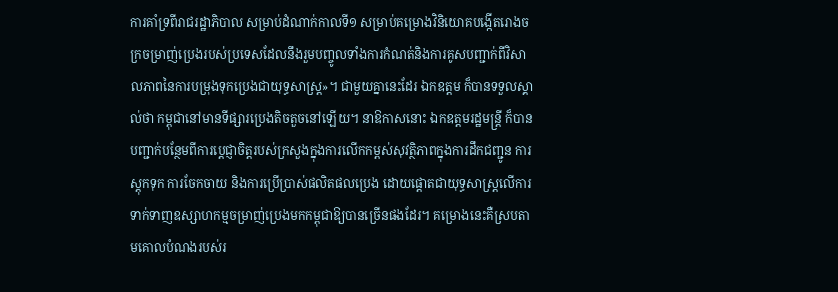ការគាំទ្រពីរាជរដ្ឋាភិបាល សម្រាប់ដំណាក់កាលទី១ សម្រាប់គម្រោងវិនិយោគបង្កើតរោងចក្រចម្រាញ់ប្រេងរបស់ប្រទេសដែលនឹងរួមបញ្ចូលទាំងការកំណត់និងការគូសបញ្ជាក់ពីវិសាលភាពនៃការបម្រុងទុកប្រេងជាយុទ្ធសាស្ត្រ»។ ជាមួយគ្នានេះដែរ ឯកឧត្តម ក៏បានទទួលស្គាល់ថា កម្ពុជានៅមានទីផ្សារប្រេងតិចតួចនៅឡើយ។ នាឱកាសនោះ ឯកឧត្តមរដ្ឋមន្ត្រី ក៏បានបញ្ជាក់បន្ថែមពីការប្តេជ្ញាចិត្តរបស់ក្រសួងក្នុងការលើកកម្ពស់សុវត្ថិភាពក្នុងការដឹកជញ្ជូន ការស្តុកទុក ការចែកចាយ និងការប្រើប្រាស់ផលិតផលប្រេង ដោយផ្តោតជាយុទ្ធសាស្ត្រលើការទាក់ទាញឧស្សាហកម្មចម្រាញ់ប្រេងមកកម្ពុជាឱ្យបានច្រើនផងដែរ។ គម្រោងនេះគឺស្របតាមគោលបំណងរបស់រ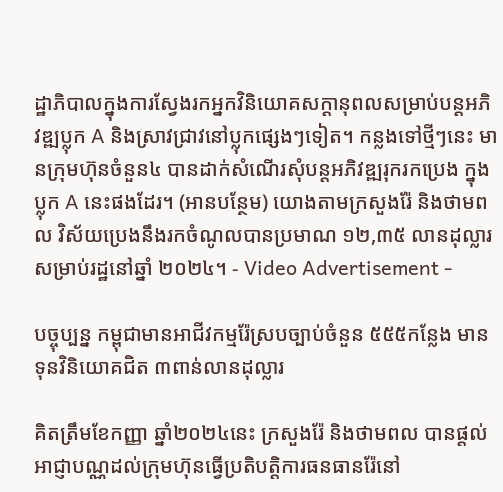ដ្ឋាភិបាលក្នុងការស្វែងរកអ្នកវិនិយោគសក្តានុពលសម្រាប់បន្តអភិវឌ្ឍប្លុក A និងស្រាវជ្រាវនៅប្លុកផ្សេងៗទៀត។ កន្លងទៅថ្មីៗនេះ មានក្រុមហ៊ុនចំនួន៤ បានដាក់សំណើរសុំបន្តអភិវឌ្ឍរុករកប្រេង ក្នុងប្លុក A នេះផងដែរ។ (អានបន្ថែម) យោងតាមក្រសួងរ៉ែ និងថាមពល វិស័យប្រេងនឹងរកចំណូលបានប្រមាណ ១២,៣៥ លានដុល្លារសម្រាប់រដ្ឋនៅឆ្នាំ ២០២៤។ - Video Advertisement -

បច្ចុប្បន្ន កម្ពុជាមានអាជីវកម្មរ៉ែស្របច្បាប់ចំនួន ៥៥៥កន្លែង មានទុនវិនិយោគជិត ៣ពាន់លានដុល្លារ

គិតត្រឹមខែកញ្ញា ឆ្នាំ២០២៤នេះ ក្រសួងរ៉ែ និងថាមពល បានផ្តល់អាជ្ញាបណ្ណដល់ក្រុមហ៊ុនធ្វើប្រតិបត្តិការធនធានរ៉ែនៅ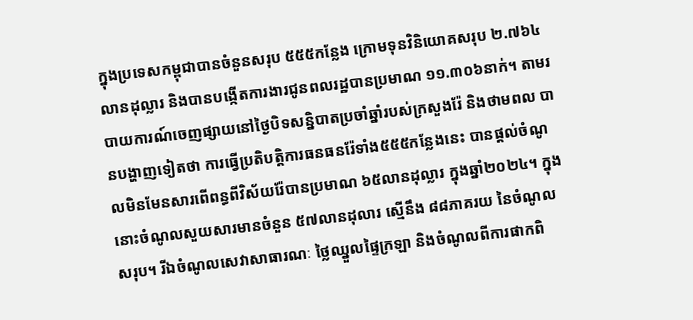ក្នុងប្រទេសកម្ពុជាបានចំនួនសរុប ៥៥៥កន្លែង ក្រោមទុនវិនិយោគសរុប ២.៧៦៤លានដុល្លារ និងបានបង្កើតការងារជូនពលរដ្ឋបានប្រមាណ ១១.៣០៦នាក់។ តាមរបាយការណ៍ចេញផ្សាយនៅថ្ងៃបិទសន្និបាតប្រចាំឆ្នាំរបស់ក្រសួងរ៉ែ និងថាមពល បានបង្ហាញទៀតថា ការធ្វើប្រតិបត្តិការធនធនរ៉ែទាំង៥៥៥កន្លែងនេះ បានផ្តល់ចំណូលមិនមែនសារពើពន្ធពីវិស័យរ៉ែបានប្រមាណ ៦៥លានដុល្លារ ក្នុងឆ្នាំ២០២៤។ ក្នុងនោះចំណូលសួយសារមានចំនួន ៥៧លានដុលារ ស្មើនឹង ៨៨ភាគរយ នៃចំណូលសរុប។ រីឯចំណូលសេវាសាធារណៈ ថ្លៃឈ្នួលផ្ទៃក្រឡា និងចំណូលពីការផាកពិ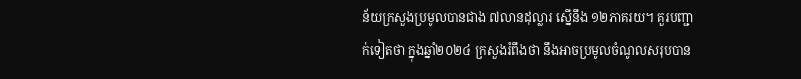ន័យក្រសួងប្រមូលបានជាង ៧លានដុល្លារ ស្នើនឹង ១២ភាគរយ។ គួរបញ្ជាក់ទៀតថា ក្នុងឆ្នាំ២០២៤ ក្រសួងរំពឹងថា នឹងអាចប្រមូលចំណូលសរុបបាន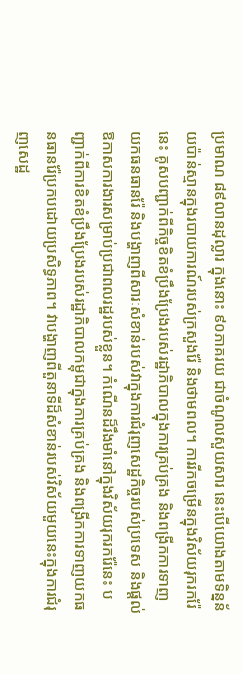ប្រមាណ ៨៩លានដុល្លារ ក្នុងនោះ ៩០ភាគរយ ជាចំណូលសួយសារ នេះបើយោងតាមទិន្នន័យប៉ាន់ស្មានក្នុងរបាយការណ៍របស់ក្រសួងរ៉ែ និងថាមពល។ ការរីកចម្រើនក្នុងវិស័យរុករករ៉ែនេះ គូសបញ្ជាក់ពីកិច្ចខិតខំប្រឹងប្រែងរបស់រដ្ឋាភិបាលក្នុងការគ្រប់គ្រង និងពង្រីកការទាញយកធនធានរ៉ែ និងបង្ហាញពីសារៈសំខាន់របស់វាក្នុងការជំរុញសេដ្ឋកិច្ចរបស់ប្រទេស និងផ្តល់ឱកាសការងារសម្រាប់ប្រជាពលរដ្ឋរបស់ខ្លួន។ កំណើនដ៏រឹងមាំនៅក្នុងវិស័យរុករករ៉ែនេះ បញ្ជាក់ពីការខិតខំប្រឹងប្រែងរបស់រដ្ឋាភិបាលកម្ពុជាក្នុងការគ្រប់គ្រង និងពង្រីកការទាញយកធនធានរ៉ែប្រកបដោយប្រសិទ្ធភាព។ វាបង្ហាញពីតួនាទីដ៏សំខាន់របស់វិស័យមួយនេះក្នុងការជំរុញសេដ្ឋ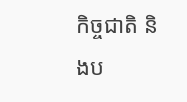កិច្ចជាតិ និងប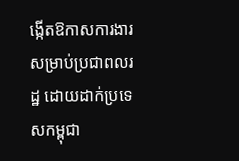ង្កើតឱកាសការងារសម្រាប់ប្រជាពលរដ្ឋ ដោយដាក់ប្រទេសកម្ពុជា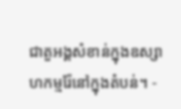ជាតួអង្គសំខាន់ក្នុងឧស្សាហកម្មរ៉ែនៅក្នុងតំបន់។ -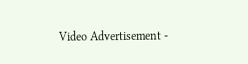Video Advertisement -